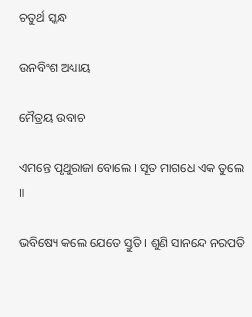ଚତୁର୍ଥ ସ୍କନ୍ଧ

ଉନବିଂଶ ଅଧ୍ୟାୟ

ମୈତ୍ରୟ ଉବାଚ

ଏମନ୍ତେ ପୃଥୁରାଜା ବୋଲେ । ସୂତ ମାଗଧେ ଏକ ତୁଲେ ॥

ଭବିଷ୍ୟେ କଲେ ଯେତେ ସ୍ତୁତି । ଶୁଣି ସାନନ୍ଦେ ନରପତି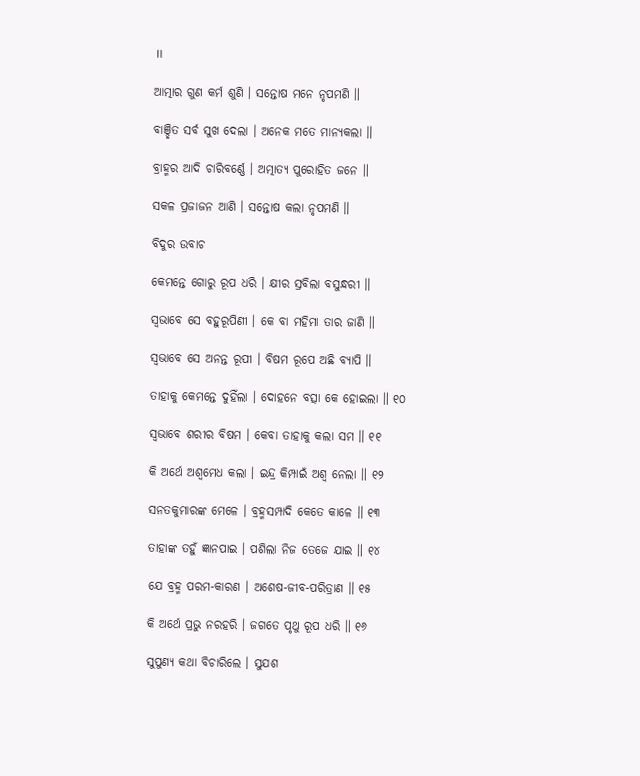॥

ଆତ୍ମାର ଗୁଣ କର୍ମ ଶୁଣି । ସନ୍ତୋଷ ମନେ ନୃପମଣି ॥

ବାଞ୍ଛିତ ସର୍ବ ସୁଖ ଦେଲା । ଅନେକ ମତେ ମାନ୍ୟକଲା ॥

ବ୍ରାହ୍ମର ଆଦି ଚାରିବର୍ଣ୍ଣେ । ଅତ୍ମାତ୍ୟ ପୁରୋହିତ ଜନେ ॥

ସକଳ ପ୍ରଜାଜନ ଆଣି । ସନ୍ତୋଷ କଲା ନୃପମଣି ॥

ବିଦୁର ଉବାଚ

କେମନ୍ତେ ଗୋରୁ ରୂପ ଧରି । କ୍ଷୀର ସ୍ରବିଲା ବସୁନ୍ଧରୀ ॥

ସ୍ୱଭାବେ ସେ ବହୁରୂପିଣୀ । କେ ବା ମହିମା ତାର ଜାଣି ॥

ସ୍ୱଭାବେ ସେ ଅନନ୍ତ ରୂପୀ । ବିଷମ ରୂପେ ଅଛି ବ୍ୟାପି ॥

ତାହାକୁ କେମନ୍ତେ ଦୁହିଁଲା । ଦୋହନେ ବତ୍ସା କେ ହୋଇଲା ॥ ୧୦

ସ୍ୱଭାବେ ଶରୀର ବିଷମ । କେବା ତାହାକୁ କଲା ସମ ॥ ୧୧

କି ଅର୍ଥେ ଅଶ୍ୱମେଧ କଲା । ଇନ୍ଦ୍ର କିମ୍ପାଇଁ ଅଶ୍ୱ ନେଲା ॥ ୧୨

ସନତକୁମାରଙ୍କ ମେଳେ । ବ୍ରହ୍ମସମ୍ପାଦି କେତେ କାଳେ ॥ ୧୩

ତାହାଙ୍କ ତହୁଁ ଜ୍ଞାନପାଇ । ପଶିଲା ନିଜ ତେଜେ ଯାଇ ॥ ୧୪

ଯେ ବ୍ରହ୍ମ ପରମ-କାରଣ । ଅଶେଷ-ଜୀବ-ପରିତ୍ରାଣ ॥ ୧୫

କି ଅର୍ଥେ ପ୍ରଭୁ ନରହରି । ଜଗତେ ପୃଥୁ ରୂପ ଧରି ॥ ୧୬

ସୁପୁଣ୍ୟ କଥା ବିଚାରିଲେ । ସୁଯଶ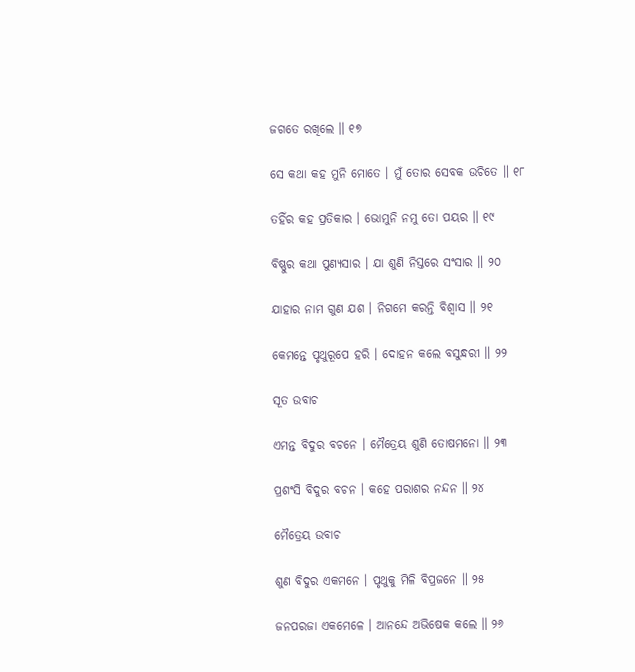ଜଗତେ ରଖିଲେ ॥ ୧୭

ସେ କଥା କହ ମୁନି ମୋତେ । ମୁଁ ତୋର ସେବକ ଉଚିତେ ॥ ୧୮

ତହିଁର କହ ପ୍ରତିକାର । ଭୋମୁନି ନମୁ ତୋ ପୟର ॥ ୧୯

ବିଷ୍ଣୁର କଥା ପୁଣ୍ୟସାର । ଯା ଶୁଣି ନିସ୍ତରେ ସଂସାର ॥ ୨୦

ଯାହାର ନାମ ଗୁଣ ଯଶ । ନିଗମେ କରନ୍ତି ବିଶ୍ୱାସ ॥ ୨୧

କେମନ୍ତେ ପୃଥୁରୂପେ ହରି । ଦୋହନ କଲେ ବସୁନ୍ଧରୀ ॥ ୨୨

ସୂତ ଉବାଚ

ଏମନ୍ତ ବିଦୁର ବଚନେ । ମୈତ୍ରେୟ ଶୁଣି ତୋଷମନୋ ॥ ୨୩

ପ୍ରଶଂସି ବିଦୁର ବଚନ । କହେ ପରାଶର ନନ୍ଦନ ॥ ୨୪

ମୈତ୍ରେୟ ଉବାଚ

ଶୁଣ ବିଦୁର ଏକମନେ । ପୃଥୁକୁ ମିଳି ବିପ୍ରଜନେ ॥ ୨୫

ଜନପରଜା ଏକମେଳେ । ଆନନ୍ଦେ ଅଭିଷେକ କଲେ ॥ ୨୬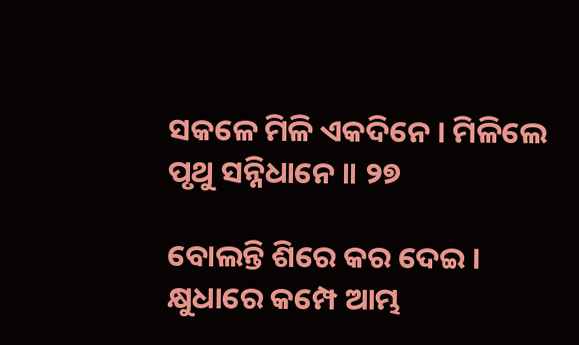ସକଳେ ମିଳି ଏକଦିନେ । ମିଳିଲେ ପୃଥୁ ସନ୍ନିଧାନେ ॥ ୨୭

ବୋଲନ୍ତି ଶିରେ କର ଦେଇ । କ୍ଷୁଧାରେ କମ୍ପେ ଆମ୍ଭ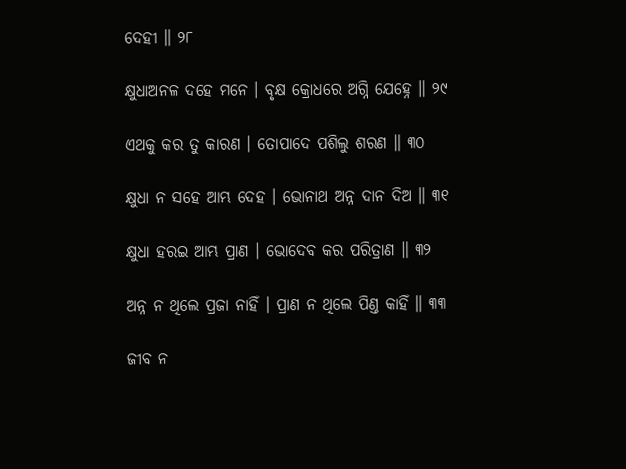ଦେହୀ ॥ ୨୮

କ୍ଷୁଧାଅନଳ ଦହେ ମନେ । ବୃକ୍ଷ କ୍ରୋଧରେ ଅଗ୍ନି ଯେହ୍ନେ ॥ ୨୯

ଏଥକୁ କର ତୁ କାରଣ । ତୋପାଦେ ପଶିଲୁ ଶରଣ ॥ ୩୦

କ୍ଷୁଧା ନ ସହେ ଆମ୍ଭ ଦେହ । ଭୋନାଥ ଅନ୍ନ ଦାନ ଦିଅ ॥ ୩୧

କ୍ଷୁଧା ହରଇ ଆମ୍ଭ ପ୍ରାଣ । ଭୋଦେବ କର ପରିତ୍ରାଣ ॥ ୩୨

ଅନ୍ନ ନ ଥିଲେ ପ୍ରଜା ନାହିଁ । ପ୍ରାଣ ନ ଥିଲେ ପିଣ୍ତ କାହିଁ ॥ ୩୩

ଜୀବ ନ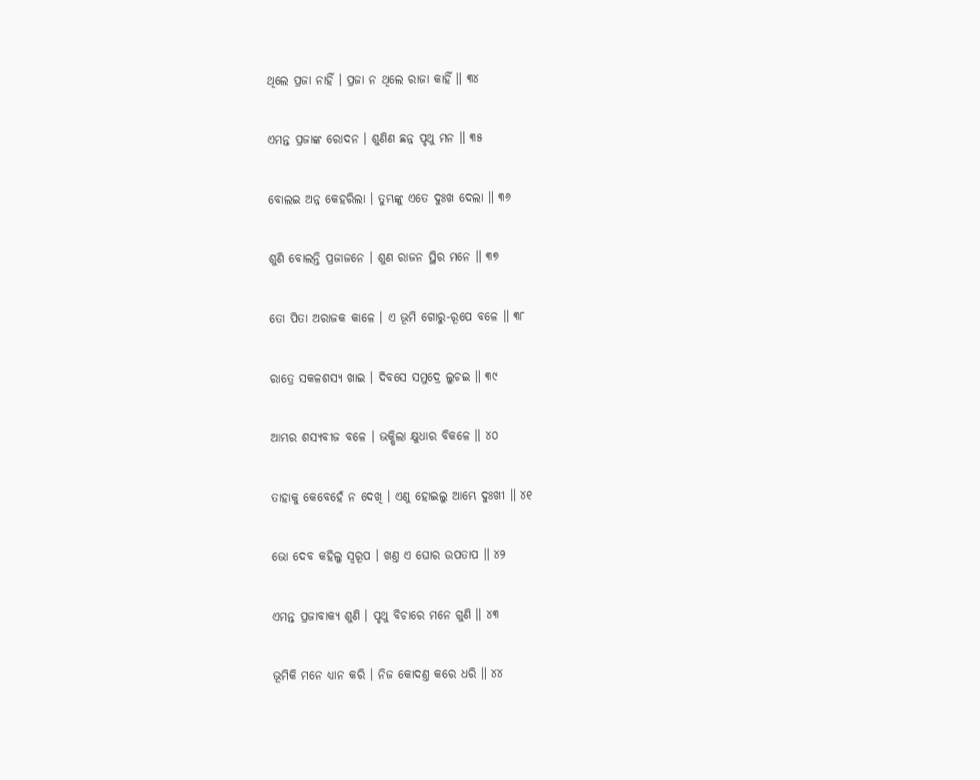ଥିଲେ ପ୍ରଜା ନାହିଁ । ପ୍ରଜା ନ ଥିଲେ ରାଜା କାହିଁ ॥ ୩୪

ଏମନ୍ତ ପ୍ରଜାଙ୍କ ରୋଦନ । ଶୁଣିଣ ଛନ୍ନ ପୃଥୁ ମନ ॥ ୩୫

ବୋଲଇ ଅନ୍ନ କେହରିଲା । ତୁମ୍ଭଙ୍କୁ ଏତେ ଦୁଃଖ ଦେଲା ॥ ୩୬

ଶୁଣି ବୋଲନ୍ତି ପ୍ରଜାଜନେ । ଶୁଣ ରାଜନ ସ୍ଥିର ମନେ ॥ ୩୭

ତୋ ପିତା ଅରାଜକ କାଳେ । ଏ ଭୂମି ଗୋରୁ-ରୂପେ ବଳେ ॥ ୩୮

ରାତ୍ରେ ସକଳଶସ୍ୟ ଖାଇ । ଦିବସେ ସମୁଦ୍ରେ ଲୁଚଇ ॥ ୩୯

ଆମ୍ଭର ଶସ୍ୟବୀଜ ବଳେ । ଭକ୍ଷିଲା କ୍ଷୁଧାର ବିକଳେ ॥ ୪୦

ତାହାକୁ କେବେହେଁ ନ ଦେଖି । ଏଣୁ ହୋଇଲୁ ଆମ୍ଭେ ଦୁଃଖୀ ॥ ୪୧

ଭୋ ଦେବ କହିଲୁ ସ୍ୱରୂପ । ଖଣ୍ତ ଏ ଘୋର ଉପତାପ ॥ ୪୨

ଏମନ୍ତ ପ୍ରଜାବାକ୍ୟ ଶୁଣି । ପୃଥୁ ବିଚାରେ ମନେ ଗୁଣି ॥ ୪୩

ଭୂମିକି ମନେ ଧ୍ୟାନ କରି । ନିଜ କୋଦଣ୍ତ କରେ ଧରି ॥ ୪୪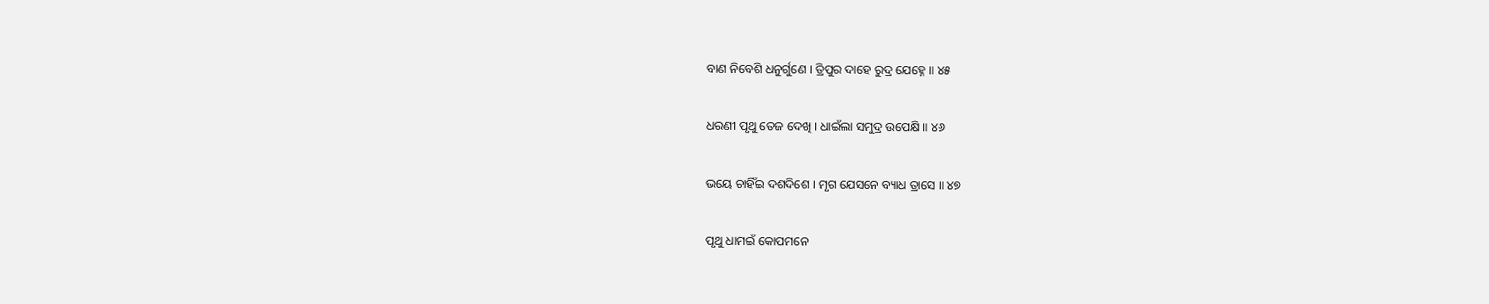ବାଣ ନିବେଶି ଧନୁର୍ଗୁଣେ । ତ୍ରିପୁର ଦାହେ ରୁଦ୍ର ଯେହ୍ନେ ॥ ୪୫

ଧରଣୀ ପୃଥୁ ତେଜ ଦେଖି । ଧାଇଁଲା ସମୁଦ୍ର ଉପେକ୍ଷି ॥ ୪୬

ଭୟେ ଚାହିଁଇ ଦଶଦିଶେ । ମୃଗ ଯେସନେ ବ୍ୟାଧ ତ୍ରାସେ ॥ ୪୭

ପୃଥୁ ଧାମଇଁ କୋପମନେ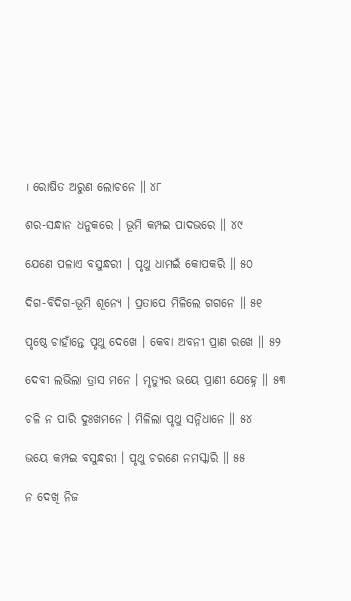। ରୋଷିତ ଅରୁଣ ଲୋଚନେ ॥ ୪୮

ଶର-ସନ୍ଧାନ ଧନୁକରେ । ଭୂମି କମ୍ପଇ ପାଦଭରେ ॥ ୪୯

ଯେଣେ ପଳାଏ ବସୁନ୍ଧରୀ । ପୃଥୁ ଧାମଇଁ କୋପକରି ॥ ୫୦

ଦିଗ-ବିଦିଗ-ଭୂମି ଶୂନ୍ୟେ । ପ୍ରତାପେ ମିଳିଲେ ଗଗନେ ॥ ୫୧

ପୃଷ୍ଠେ ଚାହାଁନ୍ତେ ପୃଥୁ ଦେଖେ । କେବା ଅବନୀ ପ୍ରାଣ ରଖେ ॥ ୫୨

ଦେବୀ ଲଭିଲା ତ୍ରାସ ମନେ । ମୃତ୍ୟୁର ଭୟେ ପ୍ରାଣୀ ଯେହ୍ନେ ॥ ୫୩

ଚଳି ନ ପାରି ଦୁଃଖମନେ । ମିଳିଲା ପୃଥୁ ସନ୍ନିଧାନେ ॥ ୫୪

ଭୟେ କମ୍ପଇ ବସୁନ୍ଧରୀ । ପୃଥୁ ଚରଣେ ନମସ୍କାରି ॥ ୫୫

ନ ଦେଖି ନିଜ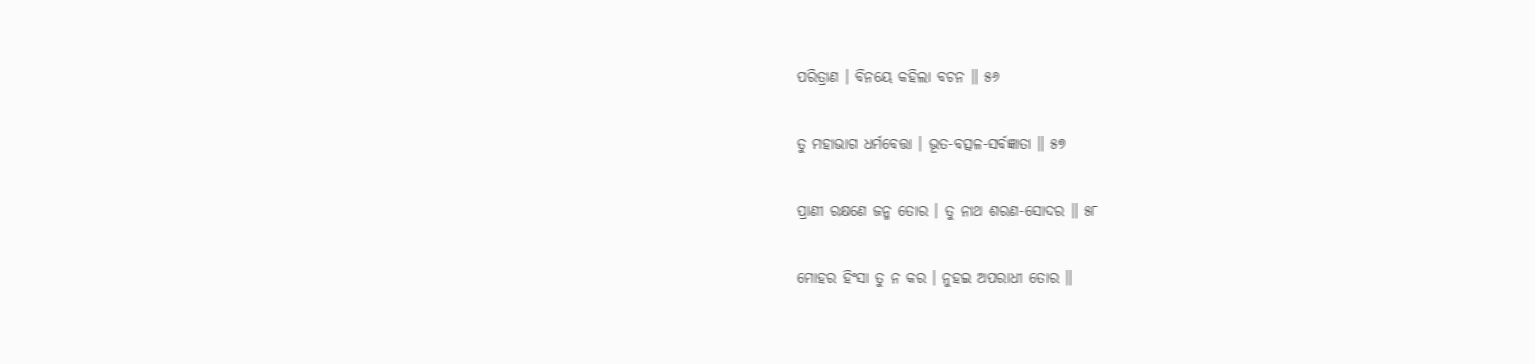ପରିତ୍ରାଣ । ବିନୟେ କହିଲା ବଚନ ॥ ୫୬

ତୁ ମହାଭାଗ ଧର୍ମବେତ୍ତା । ଭୂତ-ବତ୍ସଳ-ସର୍ବଜ୍ଞାତା ॥ ୫୭

ପ୍ରାଣୀ ରକ୍ଷଣେ ଜନ୍ମ ତୋର । ତୁ ନାଥ ଶରଣ-ସୋଦର ॥ ୫୮

ମୋହର ହିଂସା ତୁ ନ କର । ନୁହଇ ଅପରାଧୀ ତୋର ॥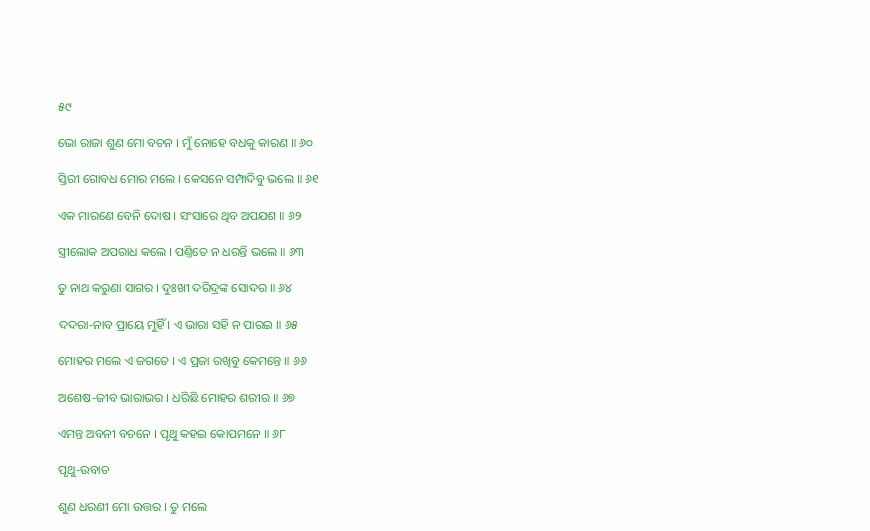୫୯

ଭୋ ରାଜା ଶୁଣ ମୋ ବଚନ । ମୁଁ ନୋହେ ବଧକୁ କାରଣ ॥ ୬୦

ସ୍ତିରୀ ଗୋବଧ ମୋର ମଲେ । କେସନେ ସମ୍ପାଦିବୁ ଭଲେ ॥ ୬୧

ଏକ ମାରଣେ ବେନି ଦୋଷ । ସଂସାରେ ଥିବ ଅପଯଶ ॥ ୬୨

ସ୍ତ୍ରୀଲୋକ ଅପରାଧ କଲେ । ପଣ୍ତିତେ ନ ଧରନ୍ତି ଭଲେ ॥ ୬୩

ତୁ ନାଥ କରୁଣା ସାଗର । ଦୁଃଖୀ ଦରିଦ୍ରଙ୍କ ସୋଦର ॥ ୬୪

ଦଦରା-ନାବ ପ୍ରାୟେ ମୁହିଁ । ଏ ଭାରା ସହି ନ ପାରଇ ॥ ୬୫

ମୋହର ମଲେ ଏ ଜଗତେ । ଏ ପ୍ରଜା ରଖିବୁ କେମନ୍ତେ ॥ ୬୬

ଅଶେଷ-ଜୀବ ଭାରାଭର । ଧରିଛି ମୋହର ଶରୀର ॥ ୬୭

ଏମନ୍ତ ଅବନୀ ବଚନେ । ପୃଥୁ କହଇ କୋପମନେ ॥ ୬୮

ପୃଥୁ-ଉବାଚ

ଶୁଣ ଧରଣୀ ମୋ ଉତ୍ତର । ତୁ ମଲେ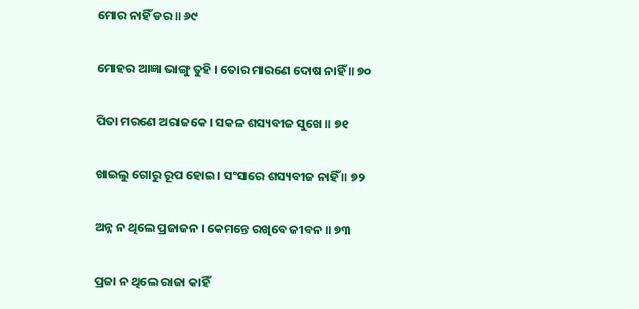ମୋର ନାହିଁ ଡର ॥ ୬୯

ମୋହର ଆଜ୍ଞା ଭାଙ୍ଗୁ ତୁହି । ତୋର ମାରଣେ ଦୋଷ ନାହିଁ ॥ ୭୦

ପିତା ମରଣେ ଅରାଜକେ । ସକଳ ଶସ୍ୟବୀଜ ସୁଖେ ॥ ୭୧

ଖାଇଲୁ ଗୋରୁ ରୂପ ହୋଇ । ସଂସାରେ ଶସ୍ୟବୀଜ ନାହିଁ ॥ ୭୨

ଅନ୍ନ ନ ଥିଲେ ପ୍ରଜାଜନ । କେମନ୍ତେ ରଖିବେ ଜୀବନ ॥ ୭୩

ପ୍ରଜା ନ ଥିଲେ ରାଜା କାହିଁ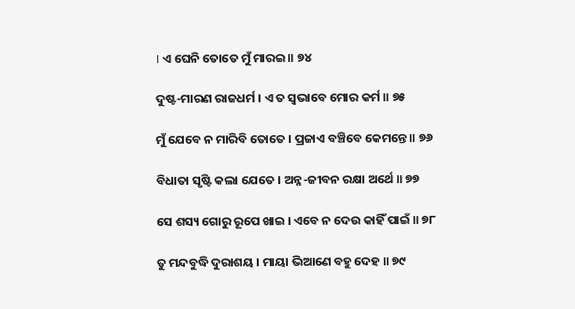। ଏ ଘେନି ତୋତେ ମୁଁ ମାରଇ ॥ ୭୪

ଦୁଷ୍ଟ-ମାରଣ ରାଜଧର୍ମ । ଏ ତ ସ୍ୱଭାବେ ମୋର କର୍ମ ॥ ୭୫

ମୁଁ ଯେବେ ନ ମାରିବି ତୋତେ । ପ୍ରଜାଏ ବଞ୍ଚିବେ କେମନ୍ତେ ॥ ୭୬

ବିଧାତା ସୃଷ୍ଟି କଲା ଯେତେ । ଅନ୍ନ-ଜୀବନ ରକ୍ଷା ଅର୍ଥେ ॥ ୭୭

ସେ ଶସ୍ୟ ଗୋରୁ ରୂପେ ଖାଇ । ଏବେ ନ ଦେଉ କାହିଁ ପାଇଁ ॥ ୭୮

ତୁ ମନ୍ଦବୁଦ୍ଧି ଦୁରାଶୟ । ମାୟା ଭିଆଣେ ବହୁ ଦେହ ॥ ୭୯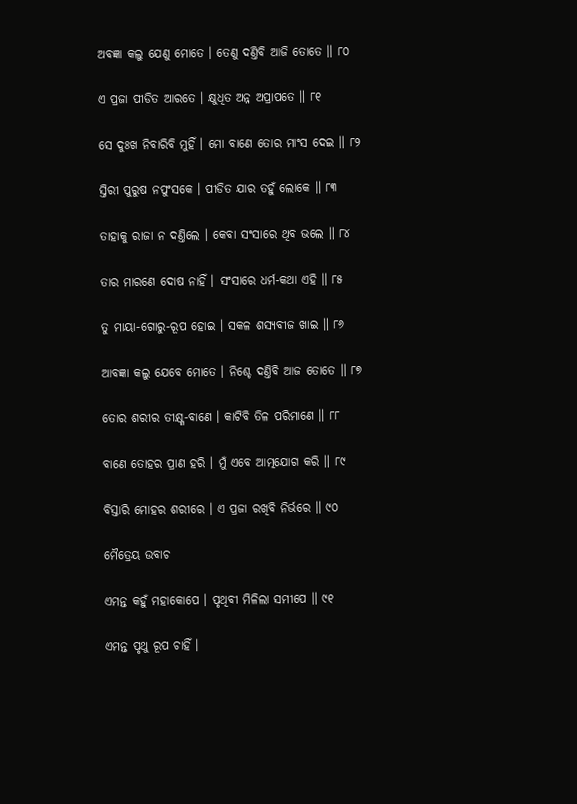ଅବଜ୍ଞା କଲୁ ଯେଣୁ ମୋତେ । ତେଣୁ ଦଣ୍ତିବି ଆଜି ତୋତେ ॥ ୮୦

ଏ ପ୍ରଜା ପୀଡିତ ଆରତେ । କ୍ଷୁଧିତ ଅନ୍ନ ଅପ୍ରାପତେ ॥ ୮୧

ସେ ଦୁଃଖ ନିବାରିବି ମୁହିଁ । ମୋ ବାଣେ ତୋର ମାଂସ ଦେଇ ॥ ୮୨

ସ୍ତିରୀ ପୁରୁଷ ନପୁଂସକେ । ପୀଡିତ ଯାର ତହୁଁ ଲୋକେ ॥ ୮୩

ତାହାକୁ ରାଜା ନ ଦଣ୍ତିଲେ । କେବା ସଂସାରେ ଥିବ ଭଲେ ॥ ୮୪

ତାର ମାରଣେ ଦୋଷ ନାହିଁ । ସଂସାରେ ଧର୍ମ-କଥା ଏହି ॥ ୮୫

ତୁ ମାୟା-ଗୋରୁ-ରୂପ ହୋଇ । ସକଳ ଶସ୍ୟବୀଜ ଖାଇ ॥ ୮୬

ଆବଜ୍ଞା କଲୁ ଯେବେ ମୋତେ । ନିଶ୍ଚେ ଦଣ୍ତିବି ଆଜ ତୋତେ ॥ ୮୭

ତୋର ଶରୀର ତୀକ୍ଷ୍ଣ-ବାଣେ । କାଟିବି ତିଳ ପରିମାଣେ ॥ ୮୮

ବାଣେ ତୋହର ପ୍ରାଣ ହରି । ମୁଁ ଏବେ ଆତ୍ମଯୋଗ କରି ॥ ୮୯

ବିସ୍ତାରି ମୋହର ଶରୀରେ । ଏ ପ୍ରଜା ରଖିବି ନିର୍ଭରେ ॥ ୯୦

ମୈତ୍ରେୟ ଉବାଚ

ଏମନ୍ତ କହୁଁ ମହାକୋପେ । ପୃଥିବୀ ମିଳିଲା ସମୀପେ ॥ ୯୧

ଏମନ୍ତ ପୃଥୁ ରୂପ ଚାହିଁ ।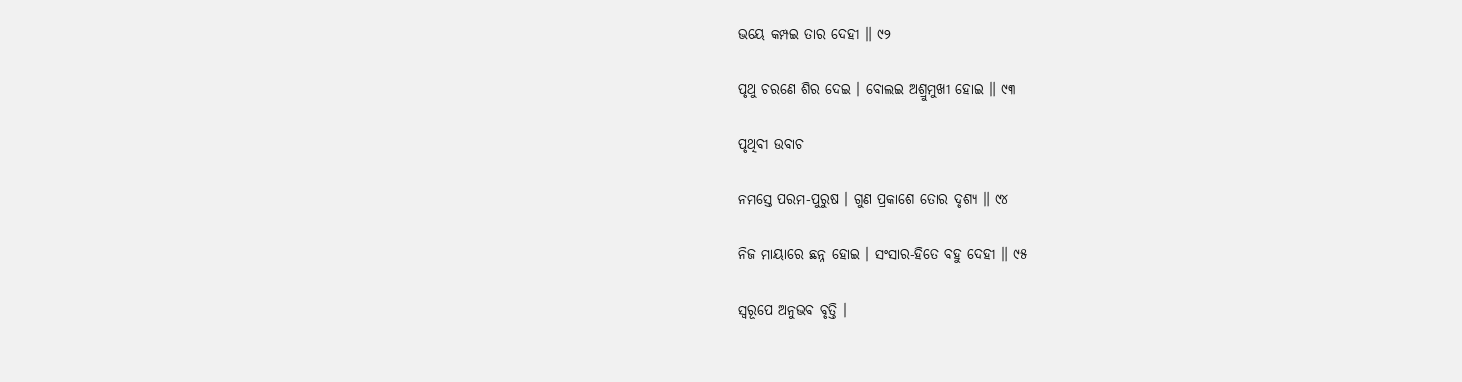ଭୟେ କମ୍ପଇ ତାର ଦେହୀ ॥ ୯୨

ପୃଥୁ ଚରଣେ ଶିର ଦେଇ । ବୋଲଇ ଅଶ୍ରୁମୁଖୀ ହୋଇ ॥ ୯୩

ପୃଥିବୀ ଉବାଚ

ନମସ୍ତେ ପରମ-ପୁରୁଷ । ଗୁଣ ପ୍ରକାଶେ ତୋର ଦୃଶ୍ୟ ॥ ୯୪

ନିଜ ମାୟାରେ ଛନ୍ନ ହୋଇ । ସଂସାର-ହିତେ ବହୁ ଦେହୀ ॥ ୯୫

ସ୍ୱରୂପେ ଅନୁଭବ ବୃତ୍ତି ।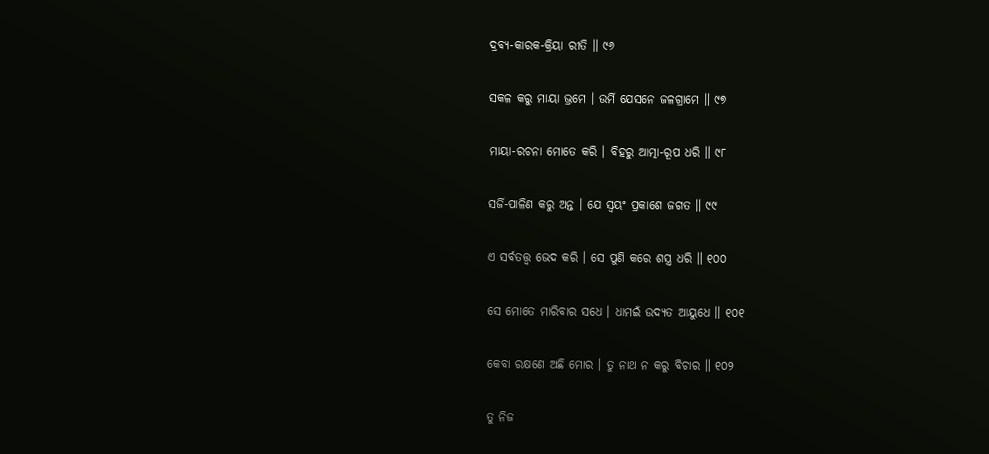ଦ୍ରବ୍ୟ-କାରକ-କ୍ରିୟା ରୀତି ॥ ୯୬

ସକଳ କରୁ ମାୟା ଭ୍ରମେ । ଉର୍ମି ଯେସନେ ଜଳଗ୍ରାମେ ॥ ୯୭

ମାୟା-ରଚନା ମୋତେ କରି । ବିହରୁ ଆତ୍ମା-ରୂପ ଧରି ॥ ୯୮

ସର୍ଜି-ପାଳିଣ କରୁ ଅନ୍ତ । ଯେ ସ୍ୱୟଂ ପ୍ରକାଶେ ଜଗତ ॥ ୯୯

ଏ ସର୍ବତ‌ତ୍ତ୍ୱ ଭେଦ କରି । ସେ ପୁଣି କରେ ଶସ୍ତ୍ର ଧରି ॥ ୧୦୦

ସେ ମୋତେ ମାରିବାର ସଧେ । ଧାମଇଁ ଉଦ୍ୟତ ଆୟୁଧେ ॥ ୧୦୧

କେବା ରକ୍ଷଣେ ଅଛି ମୋର । ତୁ ନାଥ ନ କରୁ ବିଚାର ॥ ୧୦୨

ତୁ ନିଜ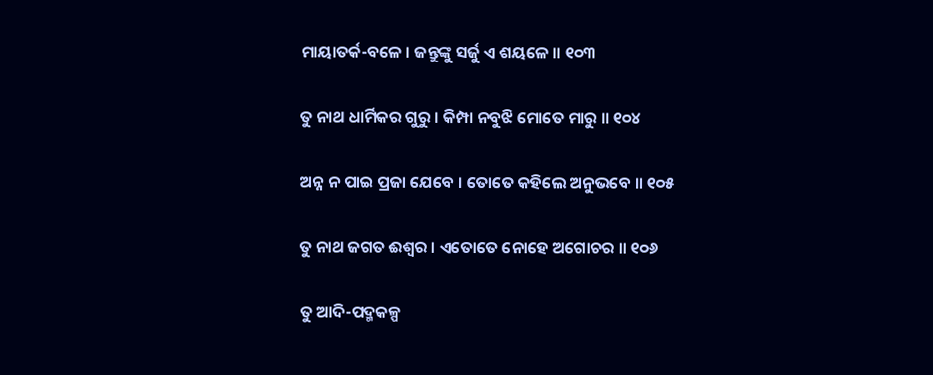ମାୟାତର୍କ-ବଳେ । ଜନ୍ତୁଙ୍କୁ ସର୍ଜୁ ଏ ଶୟଳେ ॥ ୧୦୩

ତୁ ନାଥ ଧାର୍ମିକର ଗୁରୁ । କିମ୍ପା ନବୁଝି ମୋତେ ମାରୁ ॥ ୧୦୪

ଅନ୍ନ ନ ପାଇ ପ୍ରଜା ଯେବେ । ତୋତେ କହିଲେ ଅନୁଭବେ ॥ ୧୦୫

ତୁ ନାଥ ଜଗତ ଈଶ୍ୱର । ଏତୋତେ ନୋହେ ଅଗୋଚର ॥ ୧୦୬

ତୁ ଆଦି-ପଦ୍ମକଳ୍ପ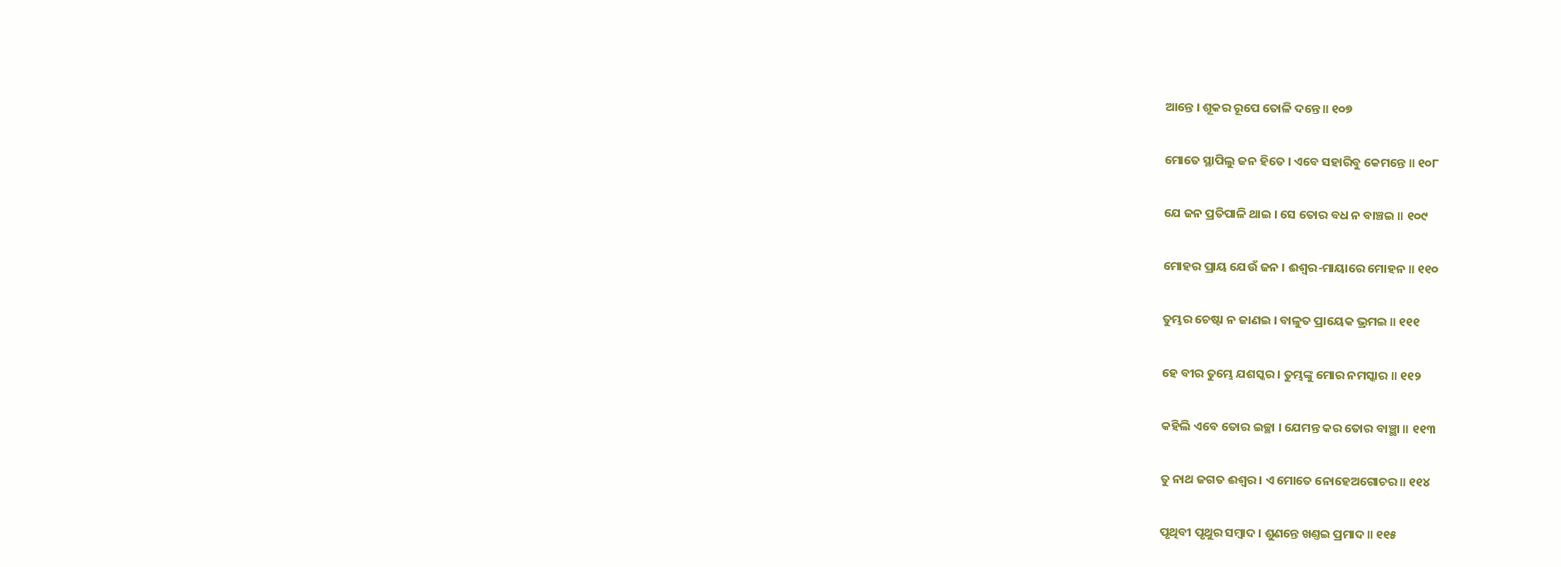ଆନ୍ତେ । ଶୂକର ରୂପେ ତୋଳି ଦନ୍ତେ ॥ ୧୦୭

ମୋତେ ସ୍ଥାପିଲୁ ଜନ ହିତେ । ଏବେ ସହାରିବୁ କେମନ୍ତେ ॥ ୧୦୮

ଯେ ଜନ ପ୍ରତିପାଳି ଥାଇ । ସେ ତୋର ବଧ ନ ବାଞ୍ଚଇ ॥ ୧୦୯

ମୋହର ପ୍ରାୟ ଯେଉଁ ଜନ । ଈଶ୍ୱର-ମାୟାରେ ମୋହନ ॥ ୧୧୦

ତୁମ୍ଭର ଚେଷ୍ଟା ନ ଜାଣଇ । ବାଳୁତ ପ୍ରାୟେକ ଭ୍ରମଇ ॥ ୧୧୧

ହେ ବୀର ତୁମ୍ଭେ ଯଶସ୍କର । ତୁମ୍ଭଙ୍କୁ ମୋର ନମସ୍କାର ॥ ୧୧୨

କହିଲି ଏବେ ତୋର ଇଚ୍ଛା । ଯେମନ୍ତ କର ତୋର ବାଞ୍ଛା ॥ ୧୧୩

ତୁ ନାଥ ଜଗତ ଈଶ୍ୱର । ଏ ମୋତେ ନୋହେଅଗୋଚର ॥ ୧୧୪

ପୃଥିବୀ ପୃଥୁର ସମ୍ବାଦ । ଶୁଣନ୍ତେ ଖଣ୍ତଇ ପ୍ରମାଦ ॥ ୧୧୫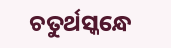ଚତୁର୍ଥସ୍କନ୍ଧେ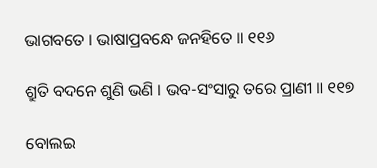ଭାଗବତେ । ଭାଷାପ୍ରବନ୍ଧେ ଜନହିତେ ॥ ୧୧୬

ଶ୍ରୁତି ବଦନେ ଶୁଣି ଭଣି । ଭବ-ସଂସାରୁ ତରେ ପ୍ରାଣୀ ॥ ୧୧୭

ବୋଲଇ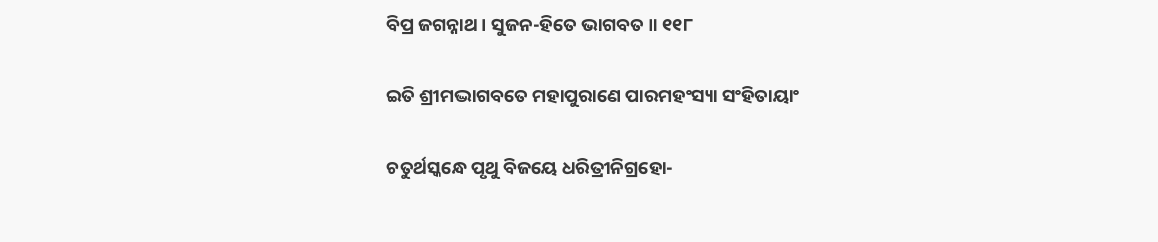ବିପ୍ର ଜଗନ୍ନାଥ । ସୁଜନ-ହିତେ ଭାଗବତ ॥ ୧୧୮

ଇତି ଶ୍ରୀମଦ୍ଭାଗବତେ ମହାପୁରାଣେ ପାରମହଂସ୍ୟା ସଂହିତାୟାଂ

ଚତୁର୍ଥସ୍କନ୍ଧେ ପୃଥୁ ବିଜୟେ ଧରିତ୍ରୀନିଗ୍ରହୋ-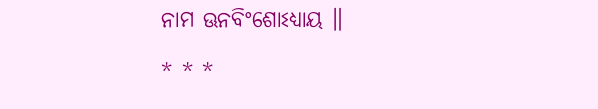ନାମ ଊନବିଂଶୋଽଧ୍ୟାୟ ॥

* * *